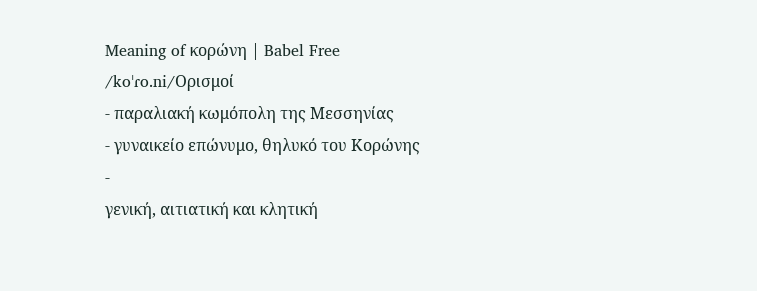Meaning of κορώνη | Babel Free
/koˈɾo.ni/Ορισμοί
- παραλιακή κωμόπολη της Μεσσηνίας
- γυναικείο επώνυμο, θηλυκό του Κορώνης
-
γενική, αιτιατική και κλητική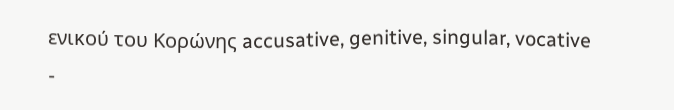ενικού του Κορώνης accusative, genitive, singular, vocative
-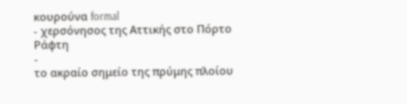κουρούνα formal
- χερσόνησος της Αττικής στο Πόρτο Ράφτη
-
το ακραίο σημείο της πρύμης πλοίου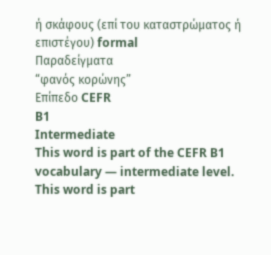ή σκάφους (επί του καταστρώματος ή επιστέγου) formal
Παραδείγματα
“φανός κορώνης”
Επίπεδο CEFR
B1
Intermediate
This word is part of the CEFR B1 vocabulary — intermediate level.
This word is part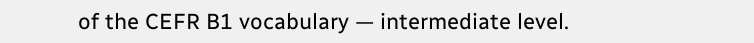of the CEFR B1 vocabulary — intermediate level.